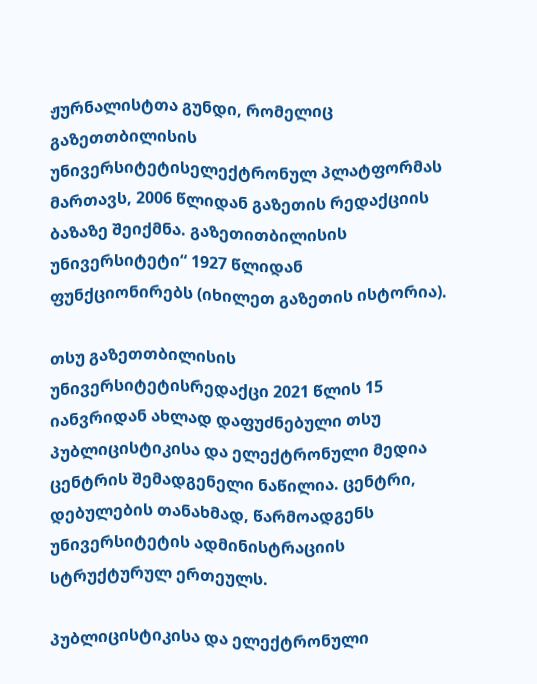ჟურნალისტთა გუნდი, რომელიც გაზეთთბილისის უნივერსიტეტისელექტრონულ პლატფორმას მართავს, 2006 წლიდან გაზეთის რედაქციის ბაზაზე შეიქმნა. გაზეთითბილისის უნივერსიტეტი“ 1927 წლიდან ფუნქციონირებს (იხილეთ გაზეთის ისტორია).

თსუ გაზეთთბილისის უნივერსიტეტისრედაქცი 2021 წლის 15 იანვრიდან ახლად დაფუძნებული თსუ პუბლიცისტიკისა და ელექტრონული მედია ცენტრის შემადგენელი ნაწილია. ცენტრი, დებულების თანახმად, წარმოადგენს უნივერსიტეტის ადმინისტრაციის სტრუქტურულ ერთეულს.

პუბლიცისტიკისა და ელექტრონული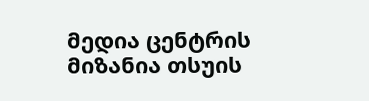მედია ცენტრის მიზანია თსუის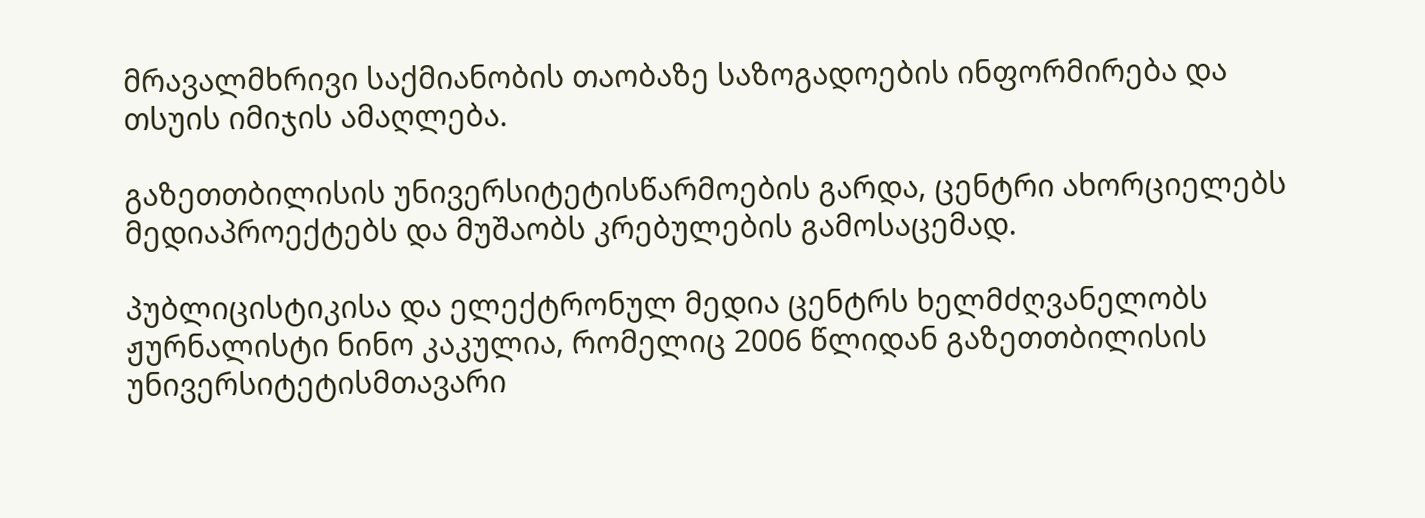მრავალმხრივი საქმიანობის თაობაზე საზოგადოების ინფორმირება და თსუის იმიჯის ამაღლება.

გაზეთთბილისის უნივერსიტეტისწარმოების გარდა, ცენტრი ახორციელებს მედიაპროექტებს და მუშაობს კრებულების გამოსაცემად.

პუბლიცისტიკისა და ელექტრონულ მედია ცენტრს ხელმძღვანელობს ჟურნალისტი ნინო კაკულია, რომელიც 2006 წლიდან გაზეთთბილისის უნივერსიტეტისმთავარი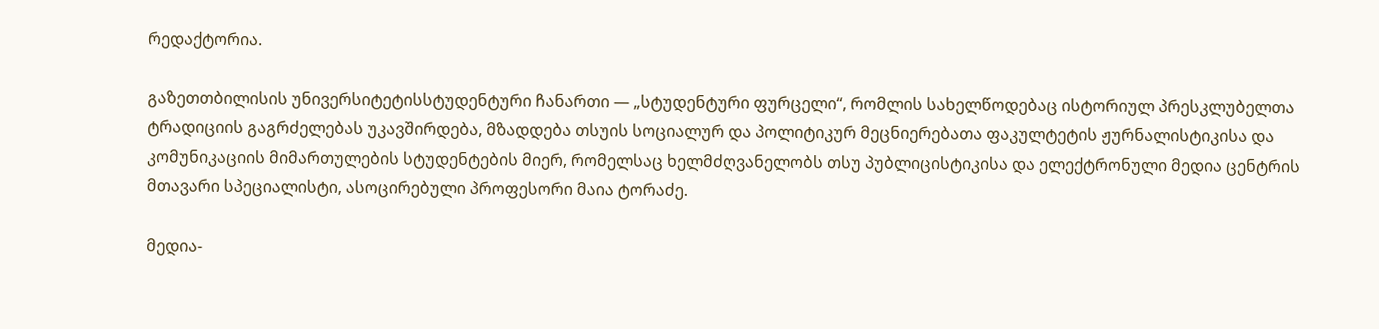რედაქტორია.

გაზეთთბილისის უნივერსიტეტისსტუდენტური ჩანართი — „სტუდენტური ფურცელი“, რომლის სახელწოდებაც ისტორიულ პრესკლუბელთა ტრადიციის გაგრძელებას უკავშირდება, მზადდება თსუის სოციალურ და პოლიტიკურ მეცნიერებათა ფაკულტეტის ჟურნალისტიკისა და კომუნიკაციის მიმართულების სტუდენტების მიერ, რომელსაც ხელმძღვანელობს თსუ პუბლიცისტიკისა და ელექტრონული მედია ცენტრის მთავარი სპეციალისტი, ასოცირებული პროფესორი მაია ტორაძე.

მედია-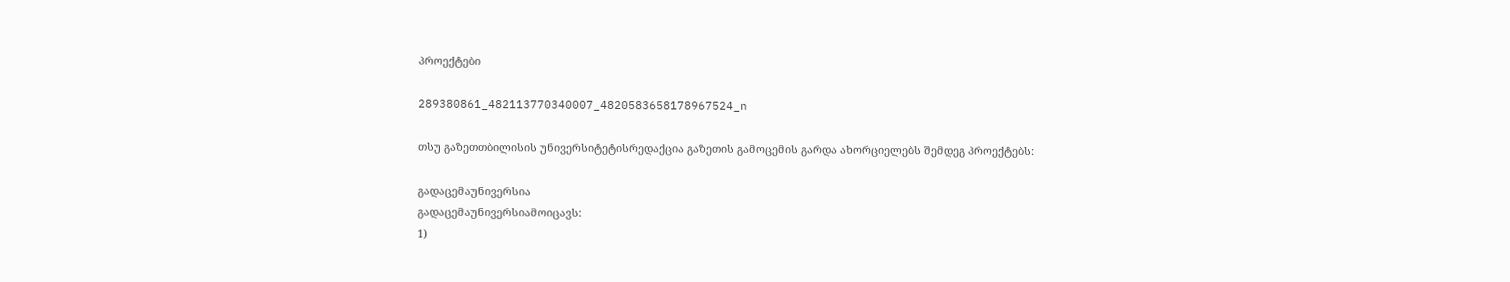პროექტები

289380861_482113770340007_4820583658178967524_n

თსუ გაზეთთბილისის უნივერსიტეტისრედაქცია გაზეთის გამოცემის გარდა ახორციელებს შემდეგ პროექტებს:

გადაცემაუნივერსია
გადაცემაუნივერსიამოიცავს:
1)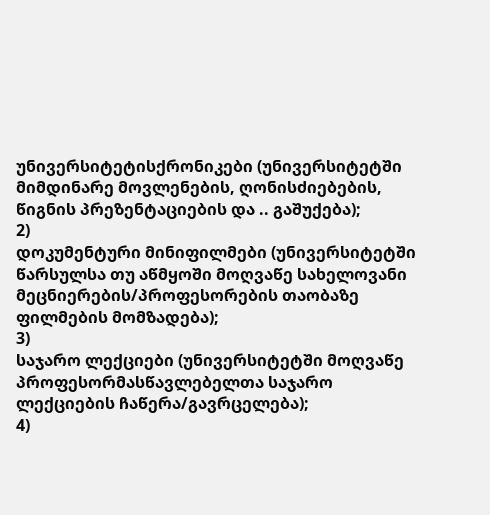უნივერსიტეტისქრონიკები (უნივერსიტეტში მიმდინარე მოვლენების, ღონისძიებების, წიგნის პრეზენტაციების და .. გაშუქება);
2)
დოკუმენტური მინიფილმები (უნივერსიტეტში წარსულსა თუ აწმყოში მოღვაწე სახელოვანი მეცნიერების/პროფესორების თაობაზე ფილმების მომზადება);
3)
საჯარო ლექციები (უნივერსიტეტში მოღვაწე პროფესორმასწავლებელთა საჯარო ლექციების ჩაწერა/გავრცელება);
4)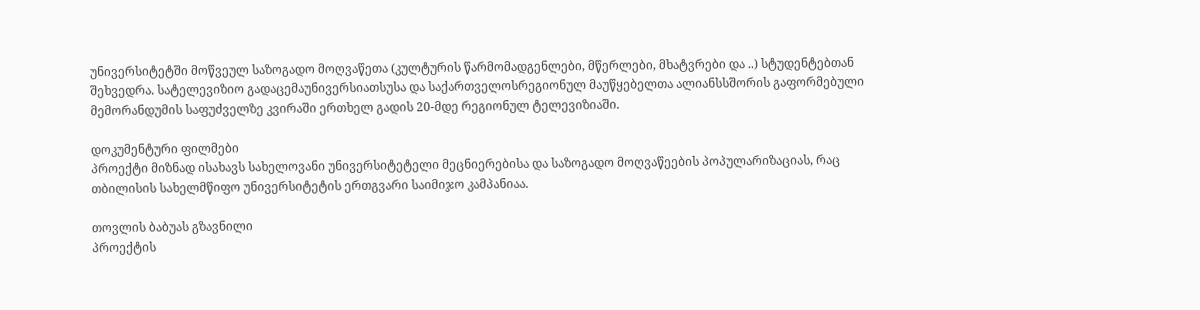უნივერსიტეტში მოწვეულ საზოგადო მოღვაწეთა (კულტურის წარმომადგენლები, მწერლები, მხატვრები და ..) სტუდენტებთან შეხვედრა. სატელევიზიო გადაცემაუნივერსიათსუსა და საქართველოსრეგიონულ მაუწყებელთა ალიანსსშორის გაფორმებული მემორანდუმის საფუძველზე კვირაში ერთხელ გადის 20-მდე რეგიონულ ტელევიზიაში.

დოკუმენტური ფილმები
პროექტი მიზნად ისახავს სახელოვანი უნივერსიტეტელი მეცნიერებისა და საზოგადო მოღვაწეების პოპულარიზაციას, რაც თბილისის სახელმწიფო უნივერსიტეტის ერთგვარი საიმიჯო კამპანიაა.

თოვლის ბაბუას გზავნილი
პროექტის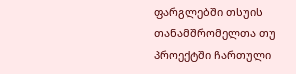ფარგლებში თსუის თანამშრომელთა თუ პროექტში ჩართული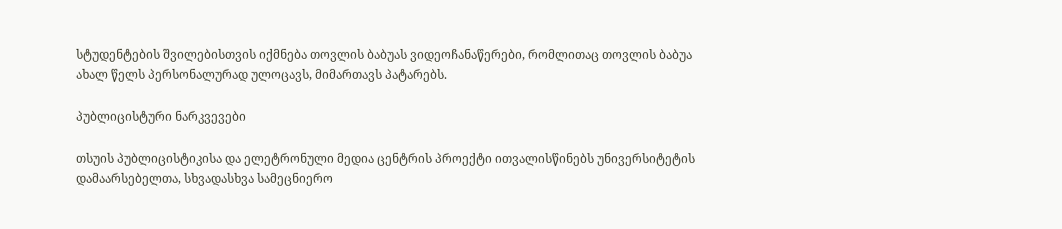სტუდენტების შვილებისთვის იქმნება თოვლის ბაბუას ვიდეოჩანაწერები, რომლითაც თოვლის ბაბუა ახალ წელს პერსონალურად ულოცავს, მიმართავს პატარებს.

პუბლიცისტური ნარკვევები

თსუის პუბლიცისტიკისა და ელეტრონული მედია ცენტრის პროექტი ითვალისწინებს უნივერსიტეტის დამაარსებელთა, სხვადასხვა სამეცნიერო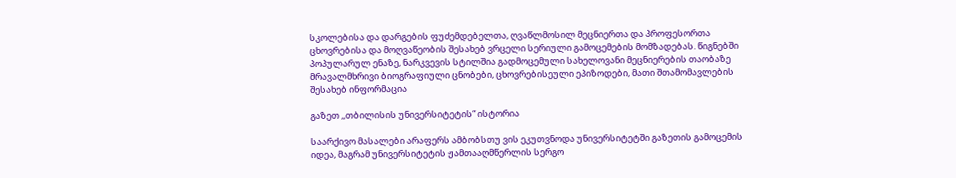სკოლებისა და დარგების ფუძემდებელთა, ღვაწლმოსილ მეცნიერთა და პროფესორთა ცხოვრებისა და მოღვაწეობის შესახებ ვრცელი სერიული გამოცემების მომზადებას. წიგნებში პოპულარულ ენაზე, ნარკვევის სტილშია გადმოცემული სახელოვანი მეცნიერების თაობაზე მრავალმხრივი ბიოგრაფიული ცნობები, ცხოვრებისეული ეპიზოდები, მათი შთამომავლების შესახებ ინფორმაცია

გაზეთ ,,თბილისის უნივერსიტეტის“ ისტორია

საარქივო მასალები არაფერს ამბობსთუ ვის ეკუთვნოდა უნივერსიტეტში გაზეთის გამოცემის იდეა, მაგრამ უნივერსიტეტის ჟამთააღმწერლის სერგო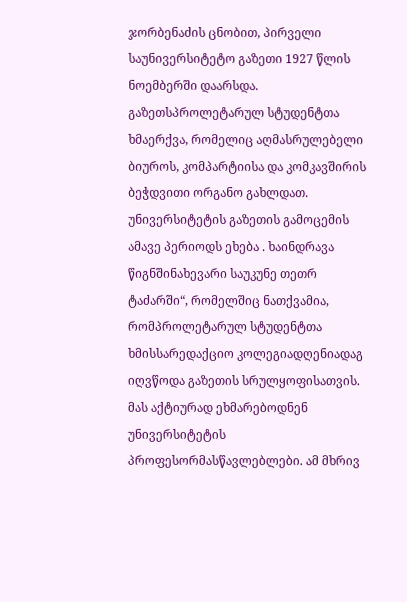ჯორბენაძის ცნობით, პირველი საუნივერსიტეტო გაზეთი 1927 წლის ნოემბერში დაარსდა. გაზეთსპროლეტარულ სტუდენტთა ხმაერქვა, რომელიც აღმასრულებელი ბიუროს, კომპარტიისა და კომკავშირის ბეჭდვითი ორგანო გახლდათ. უნივერსიტეტის გაზეთის გამოცემის ამავე პერიოდს ეხება . ხაინდრავა წიგნშინახევარი საუკუნე თეთრ ტაძარში“, რომელშიც ნათქვამია, რომპროლეტარულ სტუდენტთა ხმისსარედაქციო კოლეგიადღენიადაგ იღვწოდა გაზეთის სრულყოფისათვის. მას აქტიურად ეხმარებოდნენ უნივერსიტეტის პროფესორმასწავლებლები. ამ მხრივ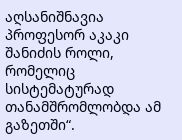აღსანიშნავია პროფესორ აკაკი შანიძის როლი, რომელიც სისტემატურად თანამშრომლობდა ამ გაზეთში“.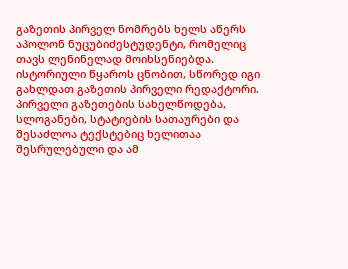გაზეთის პირველ ნომრებს ხელს აწერს აპოლონ ნუცუბიძესტუდენტი, რომელიც თავს ლენინელად მოიხსენიებდა. ისტორიული წყაროს ცნობით, სწორედ იგი გახლდათ გაზეთის პირველი რედაქტორი. პირველი გაზეთების სახელწოდება, სლოგანები, სტატიების სათაურები და შესაძლოა ტექსტებიც ხელითაა შესრულებული და ამ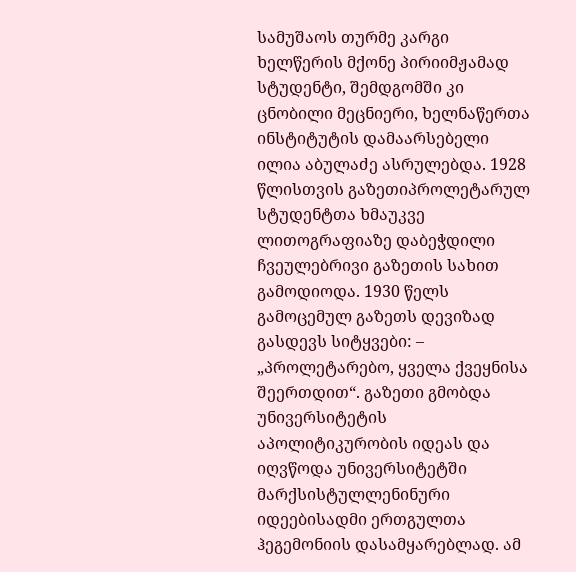სამუშაოს თურმე კარგი ხელწერის მქონე პირიიმჟამად სტუდენტი, შემდგომში კი ცნობილი მეცნიერი, ხელნაწერთა ინსტიტუტის დამაარსებელი ილია აბულაძე ასრულებდა. 1928 წლისთვის გაზეთიპროლეტარულ სტუდენტთა ხმაუკვე ლითოგრაფიაზე დაბეჭდილი ჩვეულებრივი გაზეთის სახით გამოდიოდა. 1930 წელს გამოცემულ გაზეთს დევიზად გასდევს სიტყვები: – „პროლეტარებო, ყველა ქვეყნისა შეერთდით“. გაზეთი გმობდა უნივერსიტეტის აპოლიტიკურობის იდეას და იღვწოდა უნივერსიტეტში მარქსისტულლენინური იდეებისადმი ერთგულთა ჰეგემონიის დასამყარებლად. ამ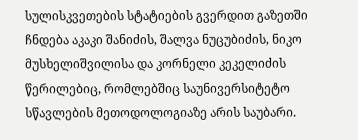სულისკვეთების სტატიების გვერდით გაზეთში ჩნდება აკაკი შანიძის, შალვა ნუცუბიძის, ნიკო მუსხელიშვილისა და კორნელი კეკელიძის წერილებიც, რომლებშიც საუნივერსიტეტო სწავლების მეთოდოლოგიაზე არის საუბარი.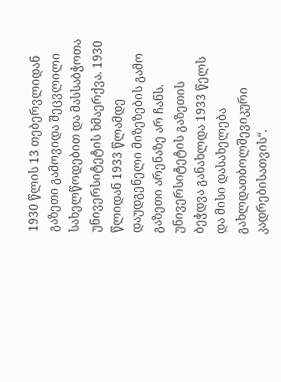1930 წლის 13 თებერვლიდან გაზეთი გამოვიდა შეცვლილი სახელწოდებით და მასსაბჭოთა უნივერსიტეტის ხმაერქვა. 1930 წლიდან 1933 წლამდე დაუდგენელი მიზეზების გამო გაზეთი არენაზე არ ჩანს. უნივერსიტეტის გაზეთის ბეჭდვა განახლდა 1933 წელს და მისი დასახელება გახლდათბოლშევიკური კადრებისათვის“.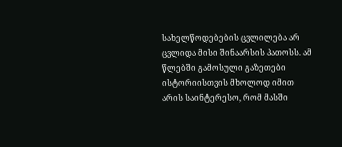სახელწოდებების ცვლილება არ ცვლიდა მისი შინაარსის პათოსს. ამ წლებში გამოსული გაზეთები ისტორიისთვის მხოლოდ იმით არის საინტერესო, რომ მასში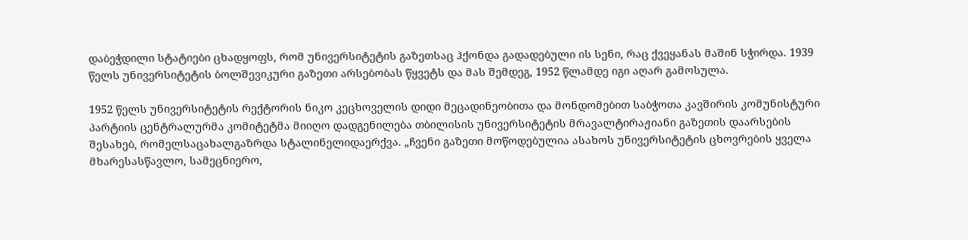დაბეჭდილი სტატიები ცხადყოფს, რომ უნივერსიტეტის გაზეთსაც ჰქონდა გადადებული ის სენი, რაც ქვეყანას მაშინ სჭირდა. 1939 წელს უნივერსიტეტის ბოლშევიკური გაზეთი არსებობას წყვეტს და მას შემდეგ, 1952 წლამდე იგი აღარ გამოსულა.

1952 წელს უნივერსიტეტის რექტორის ნიკო კეცხოველის დიდი მეცადინეობითა და მონდომებით საბჭოთა კავშირის კომუნისტური პარტიის ცენტრალურმა კომიტეტმა მიიღო დადგენილება თბილისის უნივერსიტეტის მრავალტირაჟიანი გაზეთის დაარსების შესახებ, რომელსაცახალგაზრდა სტალინელიდაერქვა. „ჩვენი გაზეთი მოწოდებულია ასახოს უნივერსიტეტის ცხოვრების ყველა მხარესასწავლო, სამეცნიერო,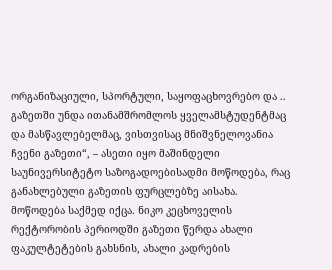ორგანიზაციული, სპორტული, საყოფაცხოვრებო და .. გაზეთში უნდა ითანამშრომლოს ყველამსტუდენტმაც და მასწავლებელმაც, ვისთვისაც მნიშვნელოვანია ჩვენი გაზეთი“, – ასეთი იყო მაშინდელი საუნივერსიტეტო საზოგადოებისადმი მოწოდება, რაც განახლებული გაზეთის ფურცლებზე აისახა. მოწოდება საქმედ იქცა. ნიკო კეცხოველის რექტორობის პერიოდში გაზეთი წერდა ახალი ფაკულტეტების გახსნის, ახალი კადრების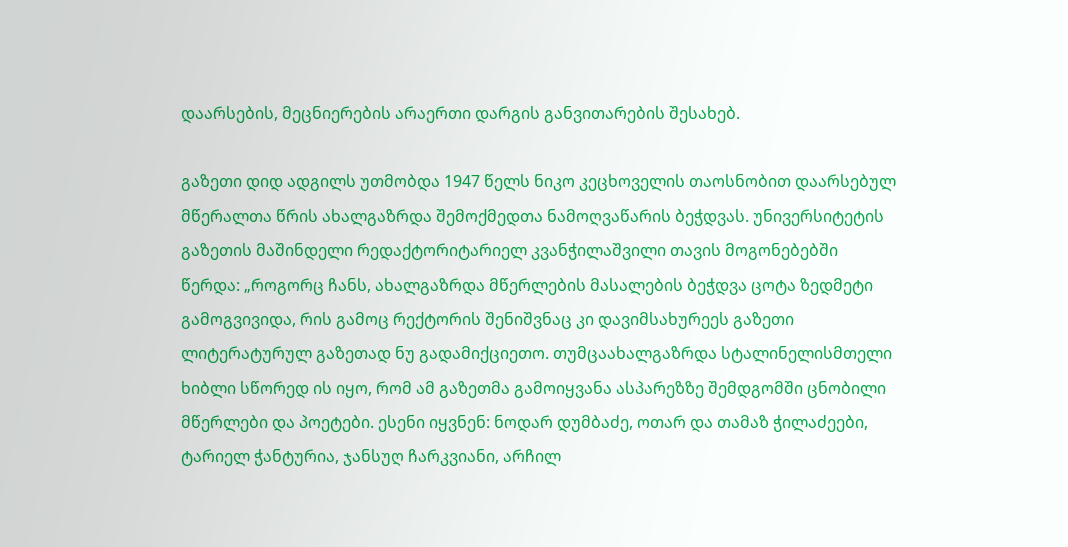დაარსების, მეცნიერების არაერთი დარგის განვითარების შესახებ.

გაზეთი დიდ ადგილს უთმობდა 1947 წელს ნიკო კეცხოველის თაოსნობით დაარსებულ მწერალთა წრის ახალგაზრდა შემოქმედთა ნამოღვაწარის ბეჭდვას. უნივერსიტეტის გაზეთის მაშინდელი რედაქტორიტარიელ კვანჭილაშვილი თავის მოგონებებში წერდა: „როგორც ჩანს, ახალგაზრდა მწერლების მასალების ბეჭდვა ცოტა ზედმეტი გამოგვივიდა, რის გამოც რექტორის შენიშვნაც კი დავიმსახურეეს გაზეთი ლიტერატურულ გაზეთად ნუ გადამიქციეთო. თუმცაახალგაზრდა სტალინელისმთელი ხიბლი სწორედ ის იყო, რომ ამ გაზეთმა გამოიყვანა ასპარეზზე შემდგომში ცნობილი მწერლები და პოეტები. ესენი იყვნენ: ნოდარ დუმბაძე, ოთარ და თამაზ ჭილაძეები, ტარიელ ჭანტურია, ჯანსუღ ჩარკვიანი, არჩილ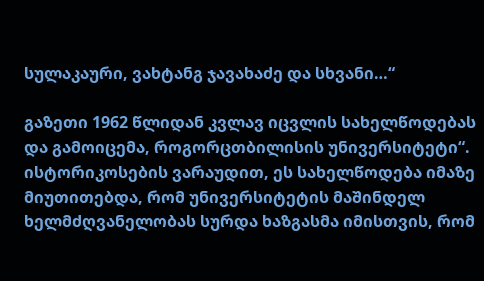სულაკაური, ვახტანგ ჯავახაძე და სხვანი…“

გაზეთი 1962 წლიდან კვლავ იცვლის სახელწოდებას და გამოიცემა, როგორცთბილისის უნივერსიტეტი“. ისტორიკოსების ვარაუდით, ეს სახელწოდება იმაზე მიუთითებდა, რომ უნივერსიტეტის მაშინდელ ხელმძღვანელობას სურდა ხაზგასმა იმისთვის, რომ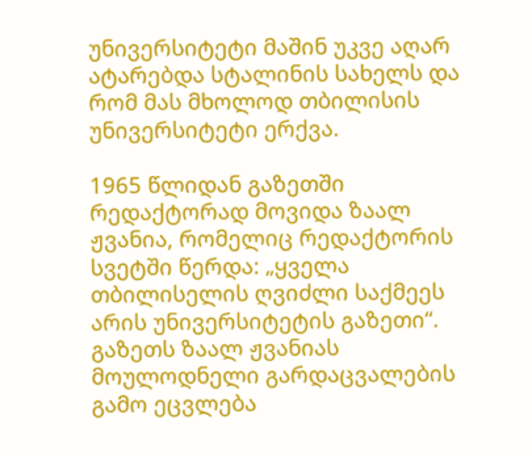უნივერსიტეტი მაშინ უკვე აღარ ატარებდა სტალინის სახელს და რომ მას მხოლოდ თბილისის უნივერსიტეტი ერქვა.

1965 წლიდან გაზეთში რედაქტორად მოვიდა ზაალ ჟვანია, რომელიც რედაქტორის სვეტში წერდა: „ყველა თბილისელის ღვიძლი საქმეეს არის უნივერსიტეტის გაზეთი“. გაზეთს ზაალ ჟვანიას მოულოდნელი გარდაცვალების გამო ეცვლება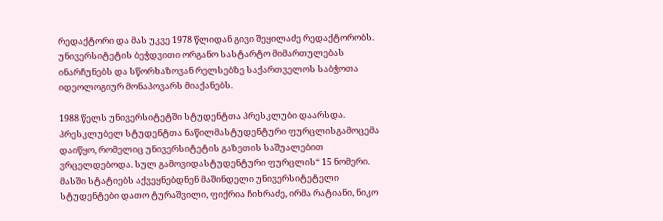რედაქტორი და მას უკვე 1978 წლიდან გივი შეყილაძე რედაქტორობს. უნივერსიტეტის ბეჭდვითი ორგანო სასტარტო მიმართულებას ინარჩუნებს და სწორხაზოვან რელსებზე საქართველოს საბჭოთა იდეოლოგიურ მონაპოვარს მიაქანებს.

1988 წელს უნივერსიტეტში სტუდენტთა პრესკლუბი დაარსდა. პრესკლუბელ სტუდენტთა ნაწილმასტუდენტური ფურცლისგამოცემა დაიწყო, რომელიც უნივერსიტეტის გაზეთის საშუალებით ვრცელდებოდა. სულ გამოვიდასტუდენტური ფურცლის“ 15 ნომერი. მასში სტატიებს აქვეყნებდნენ მაშინდელი უნივერსიტეტელი სტუდენტები დათო ტურაშვილი, ფიქრია ჩიხრაძე, ირმა რატიანი, ნიკო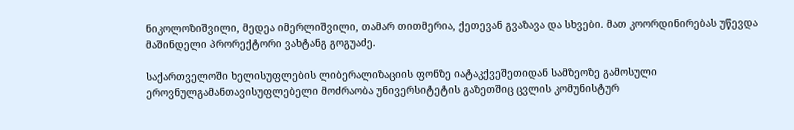ნიკოლოზიშვილი, მედეა იმერლიშვილი, თამარ თითმერია, ქეთევან გვაზავა და სხვები. მათ კოორდინირებას უწევდა მაშინდელი პრორექტორი ვახტანგ გოგუაძე.

საქართველოში ხელისუფლების ლიბერალიზაციის ფონზე იატაკქვეშეთიდან სამზეოზე გამოსული ეროვნულგამანთავისუფლებელი მოძრაობა უნივერსიტეტის გაზეთშიც ცვლის კომუნისტურ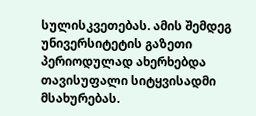სულისკვეთებას. ამის შემდეგ უნივერსიტეტის გაზეთი პერიოდულად ახერხებდა თავისუფალი სიტყვისადმი მსახურებას.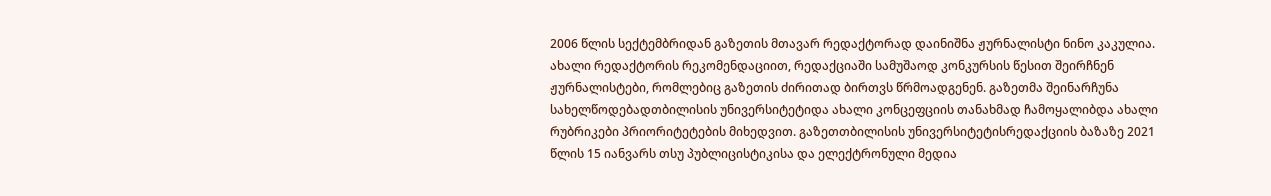2006 წლის სექტემბრიდან გაზეთის მთავარ რედაქტორად დაინიშნა ჟურნალისტი ნინო კაკულია. ახალი რედაქტორის რეკომენდაციით, რედაქციაში სამუშაოდ კონკურსის წესით შეირჩნენ ჟურნალისტები, რომლებიც გაზეთის ძირითად ბირთვს წრმოადგენენ. გაზეთმა შეინარჩუნა სახელწოდებადთბილისის უნივერსიტეტიდა ახალი კონცეფციის თანახმად ჩამოყალიბდა ახალი რუბრიკები პრიორიტეტების მიხედვით. გაზეთთბილისის უნივერსიტეტისრედაქციის ბაზაზე 2021 წლის 15 იანვარს თსუ პუბლიცისტიკისა და ელექტრონული მედია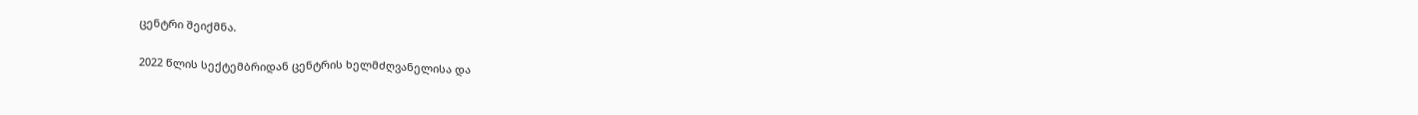ცენტრი შეიქმნა.

2022 წლის სექტემბრიდან ცენტრის ხელმძღვანელისა და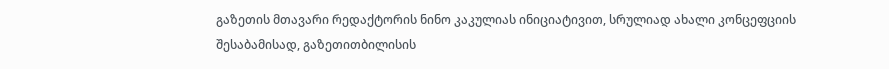გაზეთის მთავარი რედაქტორის ნინო კაკულიას ინიციატივით, სრულიად ახალი კონცეფციის შესაბამისად, გაზეთითბილისის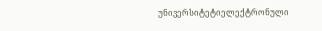უნივერსიტეტიელექტრონული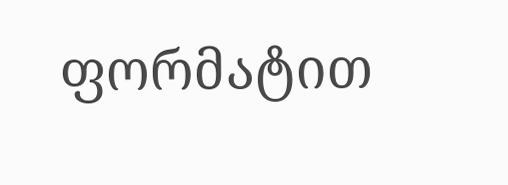ფორმატით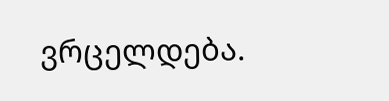ვრცელდება.